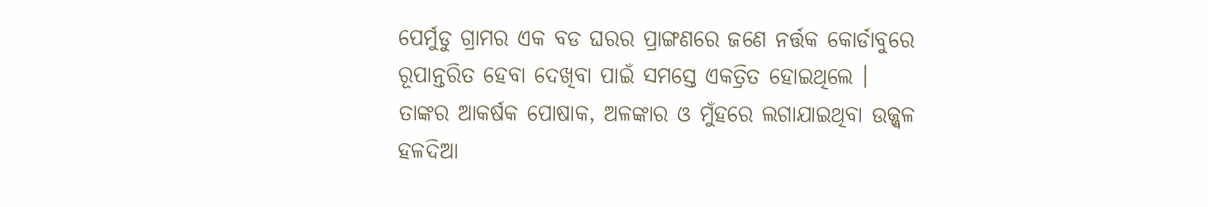ପେର୍ମୁଡୁ ଗ୍ରାମର ଏକ ବଡ ଘରର ପ୍ରାଙ୍ଗଣରେ ଜଣେ ନର୍ତ୍ତକ କୋର୍ଡାବୁରେ ରୂପାନ୍ତରିତ ହେବା ଦେଖିବା ପାଇଁ ସମସ୍ତେ ଏକତ୍ରିତ ହୋଇଥିଲେ । ତାଙ୍କର ଆକର୍ଷକ ପୋଷାକ, ଅଳଙ୍କାର ଓ ମୁଁହରେ ଲଗାଯାଇଥିବା ଉଜ୍ଜ୍ୱଳ ହଳଦିଆ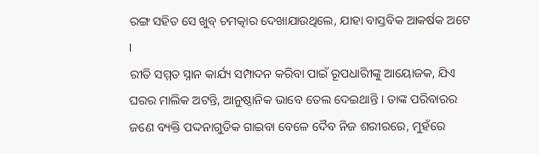ରଙ୍ଗ ସହିତ ସେ ଖୁବ୍ ଚମତ୍କାର ଦେଖାଯାଉଥିଲେ, ଯାହା ବାସ୍ତବିକ ଆକର୍ଷକ ଅଟେ ।
ରୀତି ସମ୍ମତ ସ୍ନାନ କାର୍ଯ୍ୟ ସମ୍ପାଦନ କରିବା ପାଇଁ ରୂପଧାରିୀଙ୍କୁ ଆୟୋଜକ, ଯିଏ ଘରର ମାଲିକ ଅଟନ୍ତି, ଆନୁଷ୍ଠାନିକ ଭାବେ ତେଲ ଦେଇଥାନ୍ତି । ତାଙ୍କ ପରିବାରର ଜଣେ ବ୍ୟକ୍ତି ପଦ୍ଦନାଗୁଡିକ ଗାଇବା ବେଳେ ଦୈବ ନିଜ ଶରୀରରେ, ମୁହଁରେ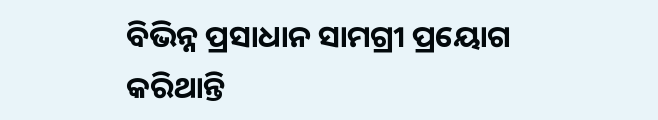ବିଭିନ୍ନ ପ୍ରସାଧାନ ସାମଗ୍ରୀ ପ୍ରୟୋଗ କରିଥାନ୍ତି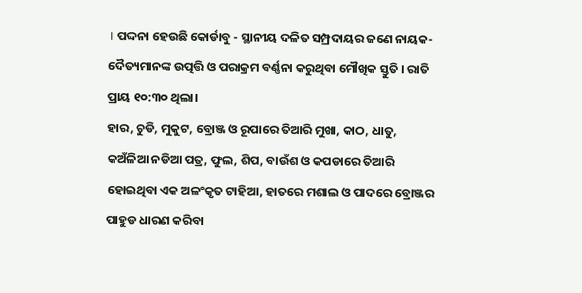। ପଦ୍ଦନା ହେଉଛି କୋର୍ଡାବୁ - ସ୍ଥାନୀୟ ଦଳିତ ସମ୍ପ୍ରଦାୟର ଜଣେ ନାୟକ- ଦୈତ୍ୟମାନଙ୍କ ଉତ୍ପତ୍ତି ଓ ପରାକ୍ରମ ବର୍ଣ୍ଣନା କରୁଥିବା ମୌଖିକ ସ୍ତୁତି । ରାତି ପ୍ରାୟ ୧୦:୩୦ ଥିଲା।
ହାର, ଚୁଡି, ମୁକୁଟ, ବ୍ରୋଞ୍ଜ ଓ ରୂପାରେ ତିଆରି ମୁଖା, କାଠ, ଧାତୁ, କଅଁଳିଆ ନଡିଆ ପତ୍ର, ଫୁଲ, ଶିପ, ବାଉଁଶ ଓ କପଡାରେ ତିଆରି ହୋଇଥିବା ଏକ ଅଳଂକୃତ ଟାହିଆ, ହାତରେ ମଶାଲ ଓ ପାଦରେ ବ୍ରୋଞ୍ଜର ପାହୁଡ ଧାରଣ କରିବା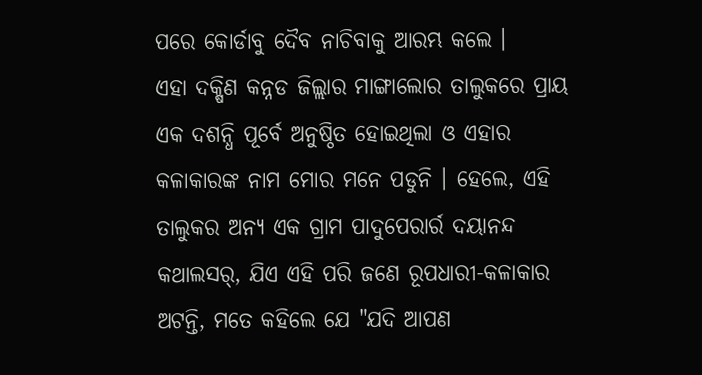ପରେ କୋର୍ଡାବୁ ଦୈବ ନାଚିବାକୁ ଆରମ୍ଭ କଲେ ।
ଏହା ଦକ୍ଷିଣ କନ୍ନଡ ଜିଲ୍ଲାର ମାଙ୍ଗାଲୋର ତାଲୁକରେ ପ୍ରାୟ ଏକ ଦଶନ୍ଧି ପୂର୍ବେ ଅନୁଷ୍ଠିତ ହୋଇଥିଲା ଓ ଏହାର କଳାକାରଙ୍କ ନାମ ମୋର ମନେ ପଡୁନି । ହେଲେ, ଏହି ତାଲୁକର ଅନ୍ୟ ଏକ ଗ୍ରାମ ପାଦୁପେରାର୍ର ଦୟାନନ୍ଦ କଥାଲସର୍, ଯିଏ ଏହି ପରି ଜଣେ ରୂପଧାରୀ-କଳାକାର ଅଟନ୍ତି, ମତେ କହିଲେ ଯେ "ଯଦି ଆପଣ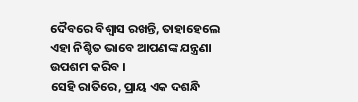ଦୈବରେ ବିଶ୍ୱାସ ରଖନ୍ତି, ତାହାହେଲେ ଏହା ନିଶ୍ଚିତ ଭାବେ ଆପଣଙ୍କ ଯନ୍ତ୍ରଣା ଉପଶମ କରିବ ।
ସେହି ରାତିରେ, ପ୍ରାୟ ଏକ ଦଶନ୍ଧି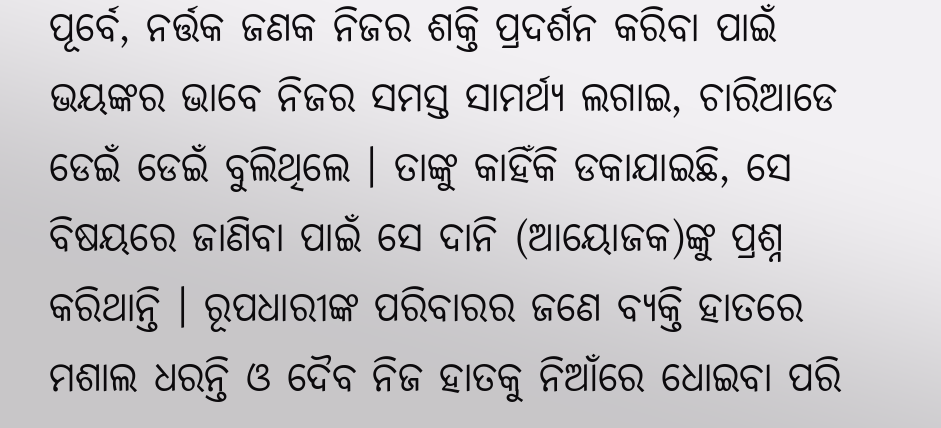ପୂର୍ବେ, ନର୍ତ୍ତକ ଜଣକ ନିଜର ଶକ୍ତି ପ୍ରଦର୍ଶନ କରିବା ପାଇଁ ଭୟଙ୍କର ଭାବେ ନିଜର ସମସ୍ତ ସାମର୍ଥ୍ୟ ଲଗାଇ, ଚାରିଆଡେ ଡେଇଁ ଡେଇଁ ବୁଲିଥିଲେ । ତାଙ୍କୁ କାହିଁକି ଡକାଯାଇଛି, ସେ ବିଷୟରେ ଜାଣିବା ପାଇଁ ସେ ଦାନି (ଆୟୋଜକ)ଙ୍କୁ ପ୍ରଶ୍ନ କରିଥାନ୍ତି । ରୂପଧାରୀଙ୍କ ପରିବାରର ଜଣେ ବ୍ୟକ୍ତି ହାତରେ ମଶାଲ ଧରନ୍ତି ଓ ଦୈବ ନିଜ ହାତକୁ ନିଆଁରେ ଧୋଇବା ପରି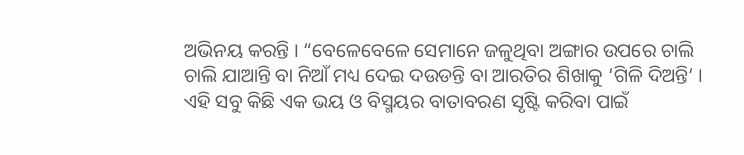ଅଭିନୟ କରନ୍ତି । “ବେଳେବେଳେ ସେମାନେ ଜଳୁଥିବା ଅଙ୍ଗାର ଉପରେ ଚାଲି ଚାଲି ଯାଆନ୍ତି ବା ନିଆଁ ମଧ୍ୟ ଦେଇ ଦଉଡନ୍ତି ବା ଆରତିର ଶିଖାକୁ ‘ଗିଳି ଦିଅନ୍ତି‘ । ଏହି ସବୁ କିଛି ଏକ ଭୟ ଓ ବିସ୍ମୟର ବାତାବରଣ ସୃଷ୍ଟି କରିବା ପାଇଁ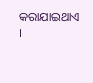କରାଯାଇଥାଏ ।